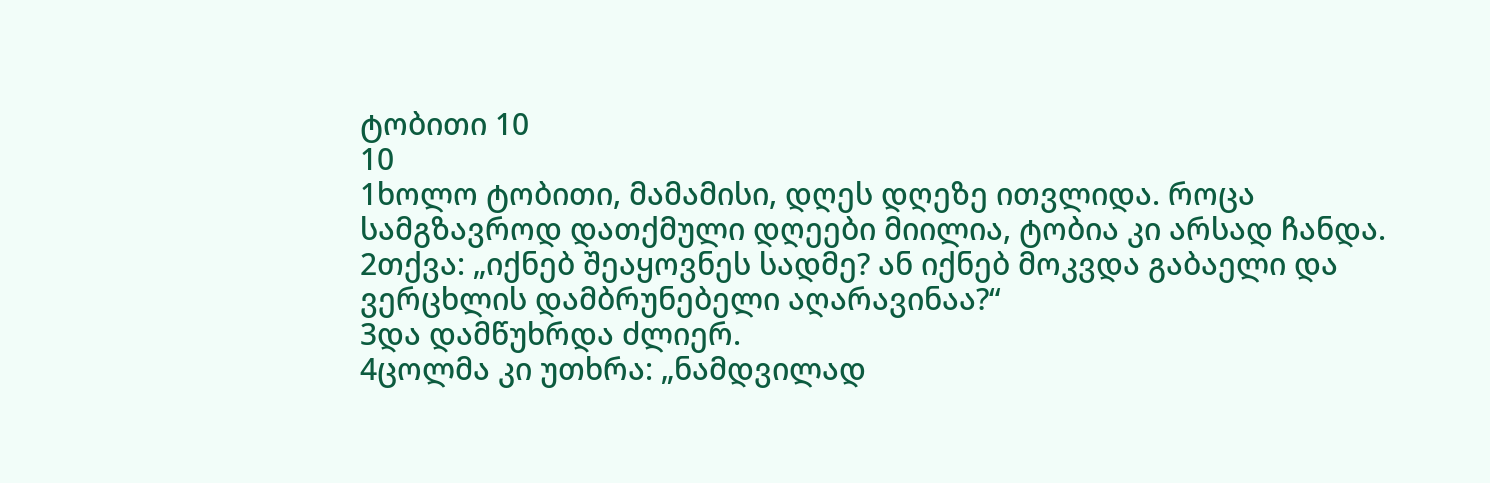ტობითი 10
10
1ხოლო ტობითი, მამამისი, დღეს დღეზე ითვლიდა. როცა სამგზავროდ დათქმული დღეები მიილია, ტობია კი არსად ჩანდა.
2თქვა: „იქნებ შეაყოვნეს სადმე? ან იქნებ მოკვდა გაბაელი და ვერცხლის დამბრუნებელი აღარავინაა?“
3და დამწუხრდა ძლიერ.
4ცოლმა კი უთხრა: „ნამდვილად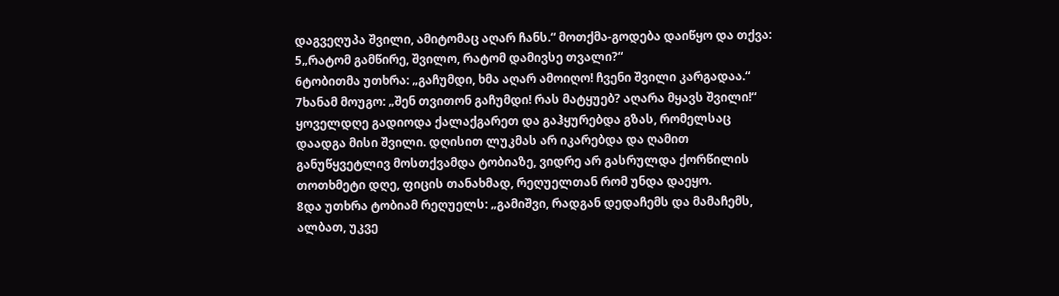დაგვეღუპა შვილი, ამიტომაც აღარ ჩანს.“ მოთქმა-გოდება დაიწყო და თქვა:
5„რატომ გამწირე, შვილო, რატომ დამივსე თვალი?“
6ტობითმა უთხრა: „გაჩუმდი, ხმა აღარ ამოიღო! ჩვენი შვილი კარგადაა.“
7ხანამ მოუგო: „შენ თვითონ გაჩუმდი! რას მატყუებ? აღარა მყავს შვილი!“ ყოველდღე გადიოდა ქალაქგარეთ და გაჰყურებდა გზას, რომელსაც დაადგა მისი შვილი. დღისით ლუკმას არ იკარებდა და ღამით განუწყვეტლივ მოსთქვამდა ტობიაზე, ვიდრე არ გასრულდა ქორწილის თოთხმეტი დღე, ფიცის თანახმად, რეღუელთან რომ უნდა დაეყო.
8და უთხრა ტობიამ რეღუელს: „გამიშვი, რადგან დედაჩემს და მამაჩემს, ალბათ, უკვე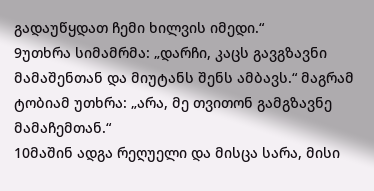გადაუწყდათ ჩემი ხილვის იმედი.“
9უთხრა სიმამრმა: „დარჩი, კაცს გავგზავნი მამაშენთან და მიუტანს შენს ამბავს.“ მაგრამ ტობიამ უთხრა: „არა, მე თვითონ გამგზავნე მამაჩემთან.“
10მაშინ ადგა რეღუელი და მისცა სარა, მისი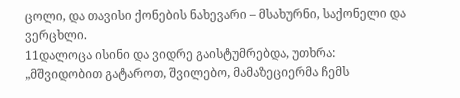ცოლი, და თავისი ქონების ნახევარი – მსახურნი, საქონელი და ვერცხლი.
11დალოცა ისინი და ვიდრე გაისტუმრებდა, უთხრა: „მშვიდობით გატაროთ, შვილებო, მამაზეციერმა ჩემს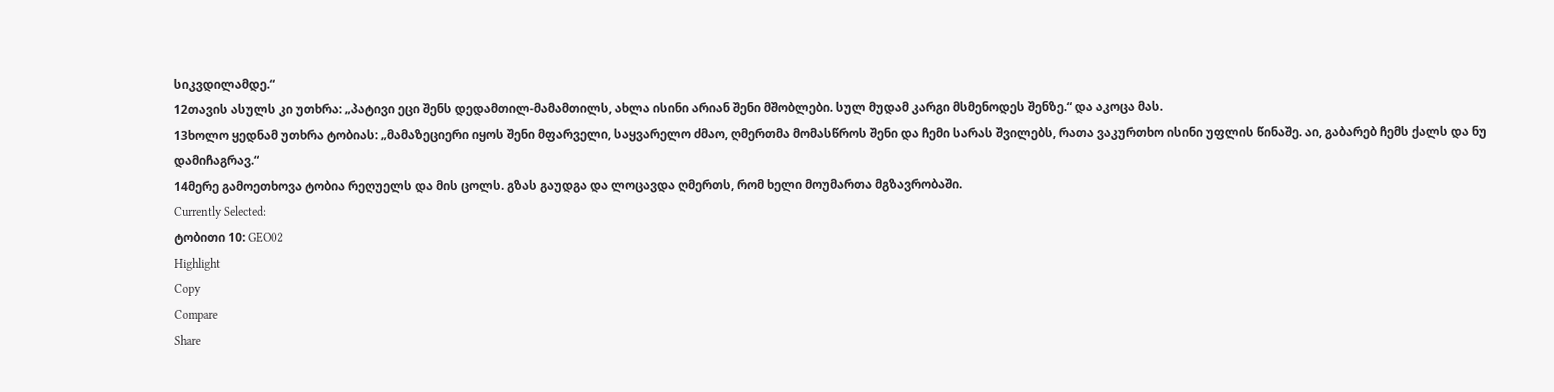სიკვდილამდე.“
12თავის ასულს კი უთხრა: „პატივი ეცი შენს დედამთილ-მამამთილს, ახლა ისინი არიან შენი მშობლები. სულ მუდამ კარგი მსმენოდეს შენზე.“ და აკოცა მას.
13ხოლო ყედნამ უთხრა ტობიას: „მამაზეციერი იყოს შენი მფარველი, საყვარელო ძმაო, ღმერთმა მომასწროს შენი და ჩემი სარას შვილებს, რათა ვაკურთხო ისინი უფლის წინაშე. აი, გაბარებ ჩემს ქალს და ნუ დამიჩაგრავ.“
14მერე გამოეთხოვა ტობია რეღუელს და მის ცოლს. გზას გაუდგა და ლოცავდა ღმერთს, რომ ხელი მოუმართა მგზავრობაში.
Currently Selected:
ტობითი 10: GEO02
Highlight
Copy
Compare
Share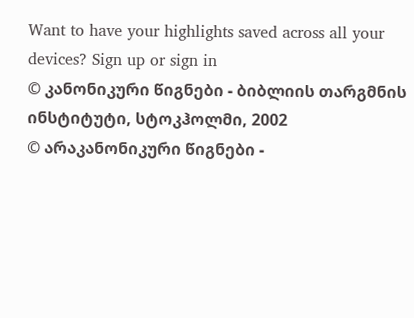Want to have your highlights saved across all your devices? Sign up or sign in
© კანონიკური წიგნები - ბიბლიის თარგმნის ინსტიტუტი, სტოკჰოლმი, 2002
© არაკანონიკური წიგნები -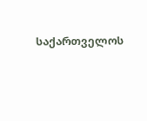საქართველოს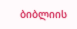ბიბლიის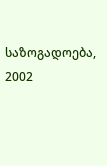საზოგადოება, 2002